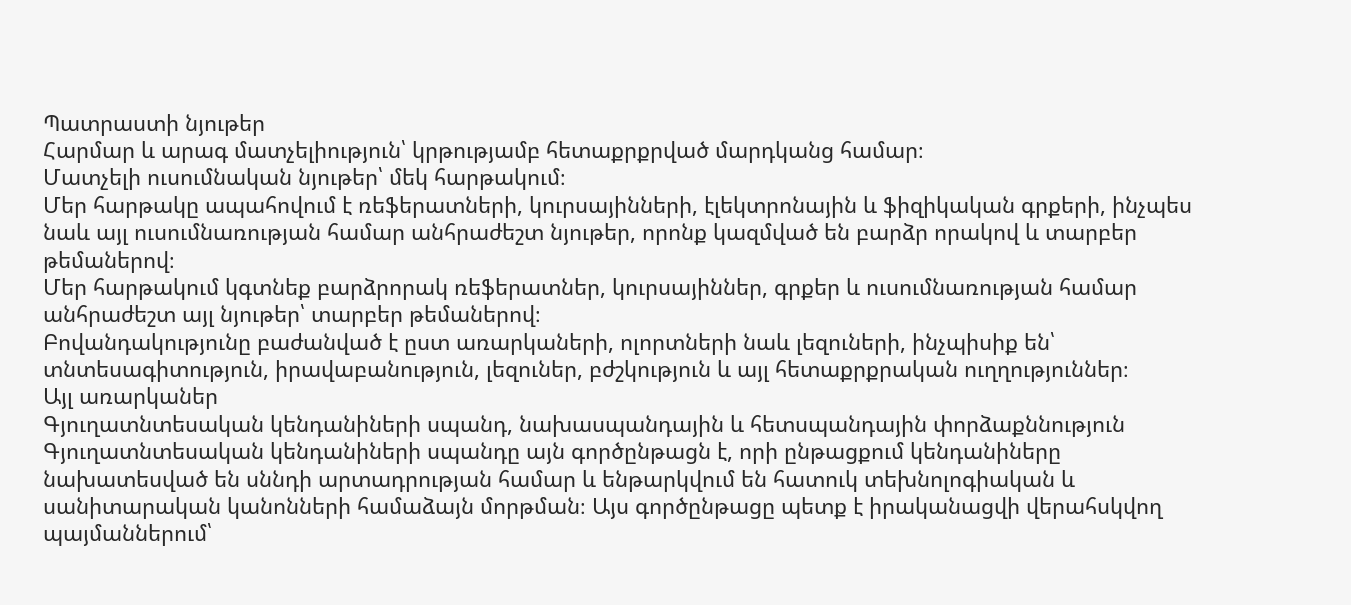Պատրաստի նյութեր
Հարմար և արագ մատչելիություն՝ կրթությամբ հետաքրքրված մարդկանց համար։
Մատչելի ուսումնական նյութեր՝ մեկ հարթակում։
Մեր հարթակը ապահովում է ռեֆերատների, կուրսայինների, էլեկտրոնային և ֆիզիկական գրքերի, ինչպես նաև այլ ուսումնառության համար անհրաժեշտ նյութեր, որոնք կազմված են բարձր որակով և տարբեր թեմաներով։
Մեր հարթակում կգտնեք բարձրորակ ռեֆերատներ, կուրսայիններ, գրքեր և ուսումնառության համար անհրաժեշտ այլ նյութեր՝ տարբեր թեմաներով։
Բովանդակությունը բաժանված է ըստ առարկաների, ոլորտների նաև լեզուների, ինչպիսիք են՝ տնտեսագիտություն, իրավաբանություն, լեզուներ, բժշկություն և այլ հետաքրքրական ուղղություններ։
Այլ առարկաներ
Գյուղատնտեսական կենդանիների սպանդ, նախասպանդային և հետսպանդային փորձաքննություն
Գյուղատնտեսական կենդանիների սպանդը այն գործընթացն է, որի ընթացքում կենդանիները նախատեսված են սննդի արտադրության համար և ենթարկվում են հատուկ տեխնոլոգիական և սանիտարական կանոնների համաձայն մորթման։ Այս գործընթացը պետք է իրականացվի վերահսկվող պայմաններում՝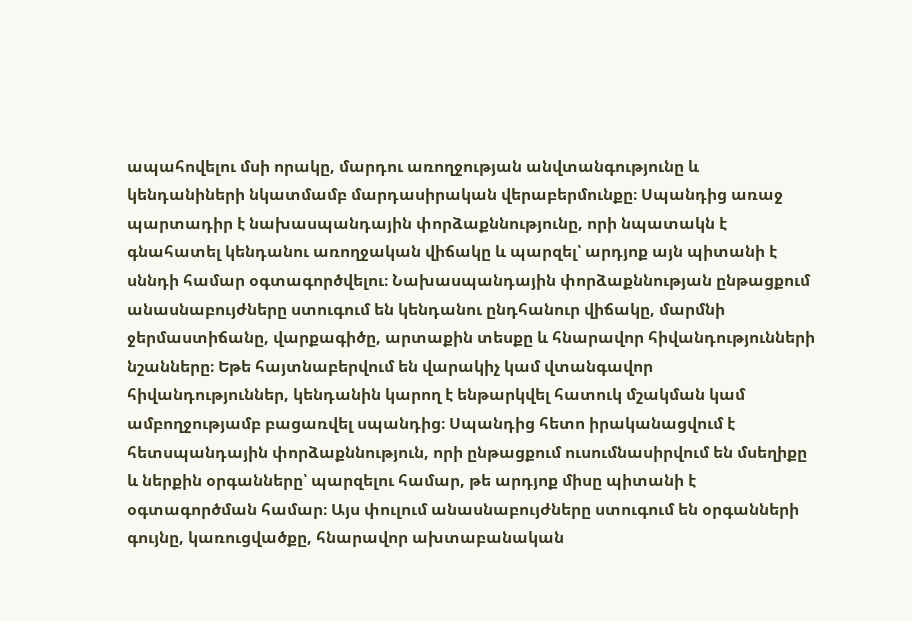ապահովելու մսի որակը, մարդու առողջության անվտանգությունը և կենդանիների նկատմամբ մարդասիրական վերաբերմունքը։ Սպանդից առաջ պարտադիր է նախասպանդային փորձաքննությունը, որի նպատակն է գնահատել կենդանու առողջական վիճակը և պարզել՝ արդյոք այն պիտանի է սննդի համար օգտագործվելու։ Նախասպանդային փորձաքննության ընթացքում անասնաբույժները ստուգում են կենդանու ընդհանուր վիճակը, մարմնի ջերմաստիճանը, վարքագիծը, արտաքին տեսքը և հնարավոր հիվանդությունների նշանները։ Եթե հայտնաբերվում են վարակիչ կամ վտանգավոր հիվանդություններ, կենդանին կարող է ենթարկվել հատուկ մշակման կամ ամբողջությամբ բացառվել սպանդից։ Սպանդից հետո իրականացվում է հետսպանդային փորձաքննություն, որի ընթացքում ուսումնասիրվում են մսեղիքը և ներքին օրգանները՝ պարզելու համար, թե արդյոք միսը պիտանի է օգտագործման համար։ Այս փուլում անասնաբույժները ստուգում են օրգանների գույնը, կառուցվածքը, հնարավոր ախտաբանական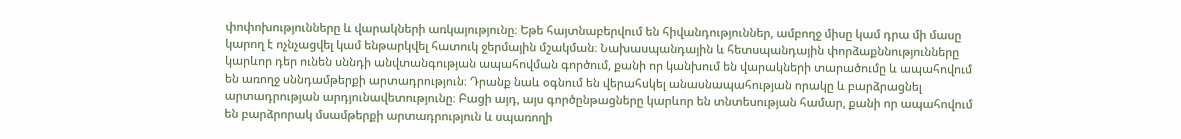փոփոխությունները և վարակների առկայությունը։ Եթե հայտնաբերվում են հիվանդություններ, ամբողջ միսը կամ դրա մի մասը կարող է ոչնչացվել կամ ենթարկվել հատուկ ջերմային մշակման։ Նախասպանդային և հետսպանդային փորձաքննությունները կարևոր դեր ունեն սննդի անվտանգության ապահովման գործում, քանի որ կանխում են վարակների տարածումը և ապահովում են առողջ սննդամթերքի արտադրություն։ Դրանք նաև օգնում են վերահսկել անասնապահության որակը և բարձրացնել արտադրության արդյունավետությունը։ Բացի այդ, այս գործընթացները կարևոր են տնտեսության համար, քանի որ ապահովում են բարձրորակ մսամթերքի արտադրություն և սպառողի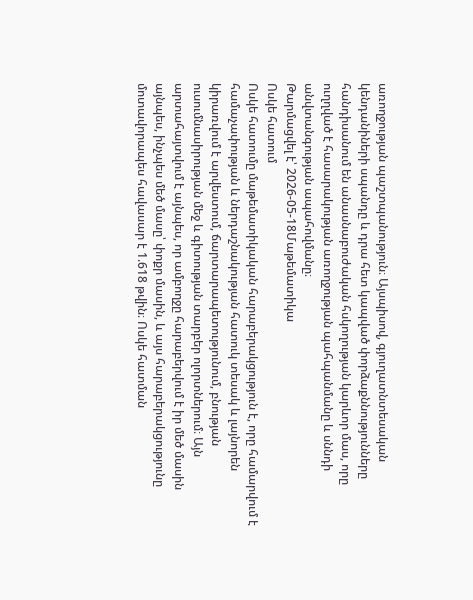առողջության պաշտպանություն։ Այսպիսով, գյուղատնտեսական կենդանիների սպանդը և դրա հետ կապված փորձաքննությունները հանդիսանում են անասնաբուժական հսկողության կարևոր մաս, որը ուղղված է հասարակության առողջության պահպանմանը և սննդի անվտանգության ապահովմանը։
Թարմացվել է՝ 2026-05-18Մաթեմատիկա
Ոսկե հատում
Ոսկե հատումը մաթեմատիկական հարաբերակցություն է, որը համարվում է համաչափության և ներդաշնակության հատուկ տեսակ և լայնորեն կիրառվում է արվեստում, ճարտարապետությունում, բնության ուսումնասիրության մեջ և գիտության տարբեր ոլորտներում։ Այն արտահայտվում է այնպես, որ ամբողջը հարաբերվում է իր մեծ մասին այնպես, ինչպես մեծ մասը՝ փոքր մասին, և այս հարաբերակցությունը մոտավորապես հավասար է 1.618 թվին։ Ոսկե հատման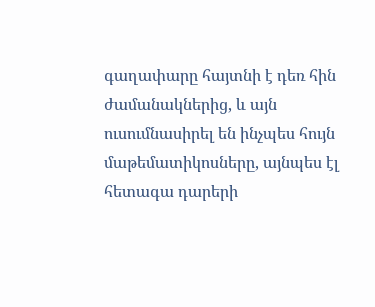գաղափարը հայտնի է դեռ հին ժամանակներից, և այն ուսումնասիրել են ինչպես հույն մաթեմատիկոսները, այնպես էլ հետագա դարերի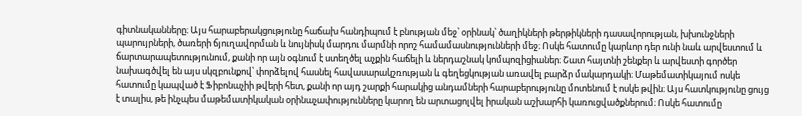գիտնականները։ Այս հարաբերակցությունը հաճախ հանդիպում է բնության մեջ՝ օրինակ՝ ծաղիկների թերթիկների դասավորության, խխունջների պարույրների, ծառերի ճյուղավորման և նույնիսկ մարդու մարմնի որոշ համամասնությունների մեջ։ Ոսկե հատումը կարևոր դեր ունի նաև արվեստում և ճարտարապետությունում, քանի որ այն օգնում է ստեղծել աչքին հաճելի և ներդաշնակ կոմպոզիցիաներ։ Շատ հայտնի շենքեր և արվեստի գործեր նախագծվել են այս սկզբունքով՝ փորձելով հասնել հավասարակշռության և գեղեցկության առավել բարձր մակարդակի։ Մաթեմատիկայում ոսկե հատումը կապված է Ֆիբոնաչիի թվերի հետ, քանի որ այդ շարքի հարակից անդամների հարաբերությունը մոտենում է ոսկե թվին։ Այս հատկությունը ցույց է տալիս, թե ինչպես մաթեմատիկական օրինաչափությունները կարող են արտացոլվել իրական աշխարհի կառուցվածքներում։ Ոսկե հատումը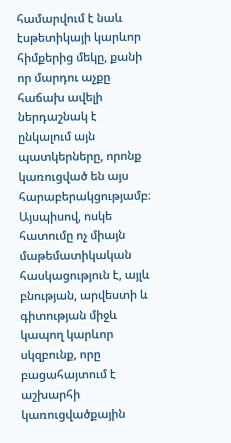համարվում է նաև էսթետիկայի կարևոր հիմքերից մեկը, քանի որ մարդու աչքը հաճախ ավելի ներդաշնակ է ընկալում այն պատկերները, որոնք կառուցված են այս հարաբերակցությամբ։ Այսպիսով, ոսկե հատումը ոչ միայն մաթեմատիկական հասկացություն է, այլև բնության, արվեստի և գիտության միջև կապող կարևոր սկզբունք, որը բացահայտում է աշխարհի կառուցվածքային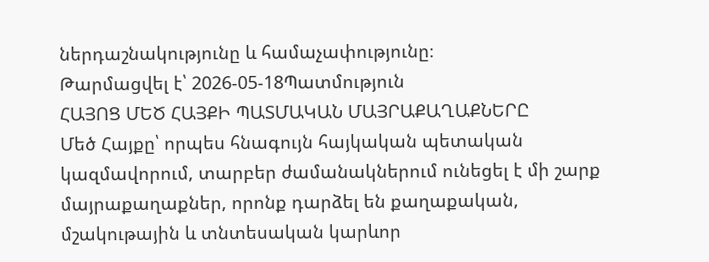ներդաշնակությունը և համաչափությունը։
Թարմացվել է՝ 2026-05-18Պատմություն
ՀԱՅՈՑ ՄԵԾ ՀԱՅՔԻ ՊԱՏՄԱԿԱՆ ՄԱՅՐԱՔԱՂԱՔՆԵՐԸ
Մեծ Հայքը՝ որպես հնագույն հայկական պետական կազմավորում, տարբեր ժամանակներում ունեցել է մի շարք մայրաքաղաքներ, որոնք դարձել են քաղաքական, մշակութային և տնտեսական կարևոր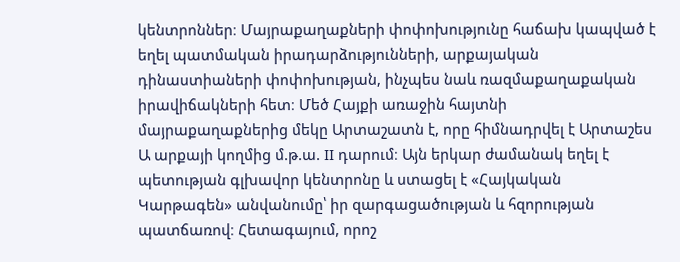կենտրոններ։ Մայրաքաղաքների փոփոխությունը հաճախ կապված է եղել պատմական իրադարձությունների, արքայական դինաստիաների փոփոխության, ինչպես նաև ռազմաքաղաքական իրավիճակների հետ։ Մեծ Հայքի առաջին հայտնի մայրաքաղաքներից մեկը Արտաշատն է, որը հիմնադրվել է Արտաշես Ա արքայի կողմից մ.թ.ա. II դարում։ Այն երկար ժամանակ եղել է պետության գլխավոր կենտրոնը և ստացել է «Հայկական Կարթագեն» անվանումը՝ իր զարգացածության և հզորության պատճառով։ Հետագայում, որոշ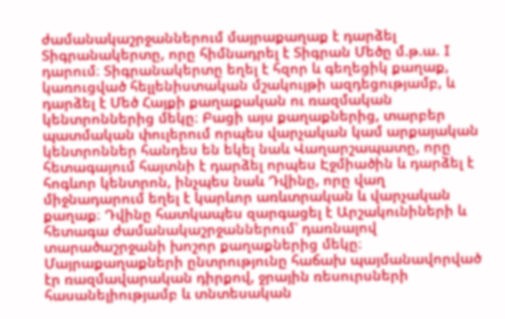ժամանակաշրջաններում մայրաքաղաք է դարձել Տիգրանակերտը, որը հիմնադրել է Տիգրան Մեծը մ.թ.ա. I դարում։ Տիգրանակերտը եղել է հզոր և գեղեցիկ քաղաք, կառուցված հելլենիստական մշակույթի ազդեցությամբ, և դարձել է Մեծ Հայքի քաղաքական ու ռազմական կենտրոններից մեկը։ Բացի այս քաղաքներից, տարբեր պատմական փուլերում որպես վարչական կամ արքայական կենտրոններ հանդես են եկել նաև Վաղարշապատը, որը հետագայում հայտնի է դարձել որպես Էջմիածին և դարձել է հոգևոր կենտրոն, ինչպես նաև Դվինը, որը վաղ միջնադարում եղել է կարևոր առևտրական և վարչական քաղաք։ Դվինը հատկապես զարգացել է Արշակունիների և հետագա ժամանակաշրջաններում՝ դառնալով տարածաշրջանի խոշոր քաղաքներից մեկը։ Մայրաքաղաքների ընտրությունը հաճախ պայմանավորված էր ռազմավարական դիրքով, ջրային ռեսուրսների հասանելիությամբ և տնտեսական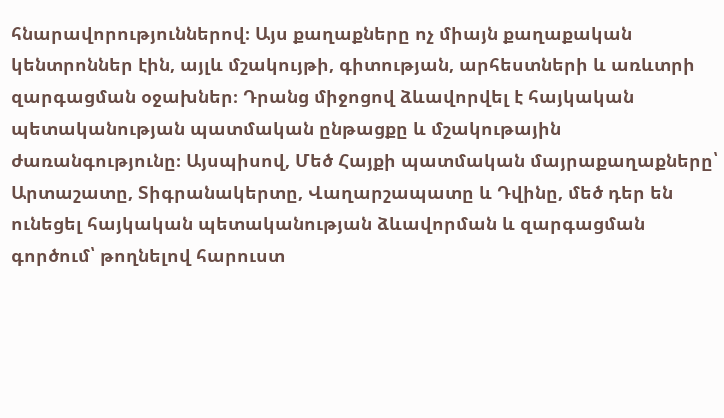հնարավորություններով։ Այս քաղաքները ոչ միայն քաղաքական կենտրոններ էին, այլև մշակույթի, գիտության, արհեստների և առևտրի զարգացման օջախներ։ Դրանց միջոցով ձևավորվել է հայկական պետականության պատմական ընթացքը և մշակութային ժառանգությունը։ Այսպիսով, Մեծ Հայքի պատմական մայրաքաղաքները՝ Արտաշատը, Տիգրանակերտը, Վաղարշապատը և Դվինը, մեծ դեր են ունեցել հայկական պետականության ձևավորման և զարգացման գործում՝ թողնելով հարուստ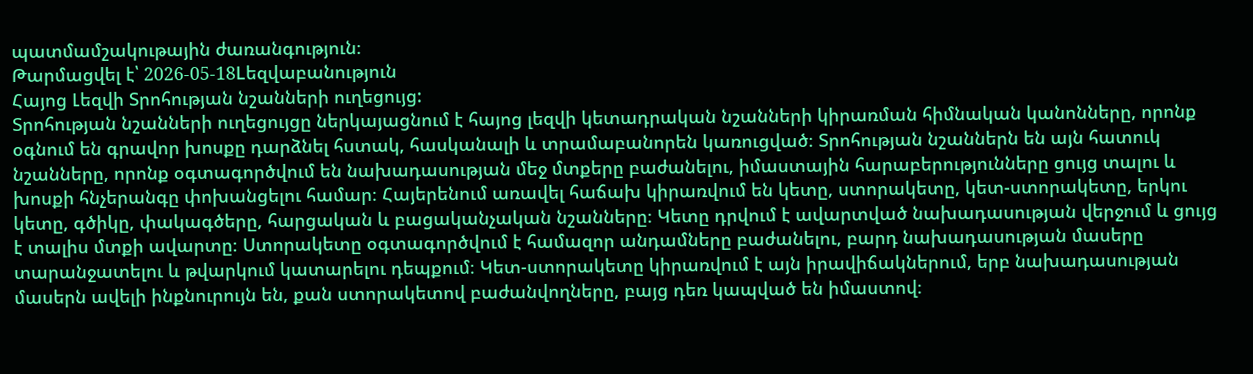պատմամշակութային ժառանգություն։
Թարմացվել է՝ 2026-05-18Lեզվաբանություն
Հայոց Լեզվի Տրոհության նշանների ուղեցույց:
Տրոհության նշանների ուղեցույցը ներկայացնում է հայոց լեզվի կետադրական նշանների կիրառման հիմնական կանոնները, որոնք օգնում են գրավոր խոսքը դարձնել հստակ, հասկանալի և տրամաբանորեն կառուցված։ Տրոհության նշաններն են այն հատուկ նշանները, որոնք օգտագործվում են նախադասության մեջ մտքերը բաժանելու, իմաստային հարաբերությունները ցույց տալու և խոսքի հնչերանգը փոխանցելու համար։ Հայերենում առավել հաճախ կիրառվում են կետը, ստորակետը, կետ-ստորակետը, երկու կետը, գծիկը, փակագծերը, հարցական և բացականչական նշանները։ Կետը դրվում է ավարտված նախադասության վերջում և ցույց է տալիս մտքի ավարտը։ Ստորակետը օգտագործվում է համազոր անդամները բաժանելու, բարդ նախադասության մասերը տարանջատելու և թվարկում կատարելու դեպքում։ Կետ-ստորակետը կիրառվում է այն իրավիճակներում, երբ նախադասության մասերն ավելի ինքնուրույն են, քան ստորակետով բաժանվողները, բայց դեռ կապված են իմաստով։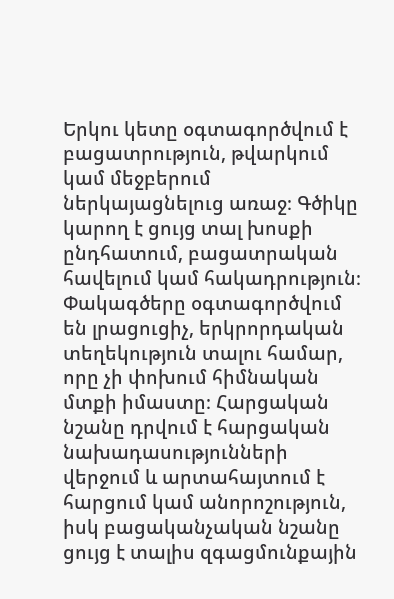Երկու կետը օգտագործվում է բացատրություն, թվարկում կամ մեջբերում ներկայացնելուց առաջ։ Գծիկը կարող է ցույց տալ խոսքի ընդհատում, բացատրական հավելում կամ հակադրություն։ Փակագծերը օգտագործվում են լրացուցիչ, երկրորդական տեղեկություն տալու համար, որը չի փոխում հիմնական մտքի իմաստը։ Հարցական նշանը դրվում է հարցական նախադասությունների վերջում և արտահայտում է հարցում կամ անորոշություն, իսկ բացականչական նշանը ցույց է տալիս զգացմունքային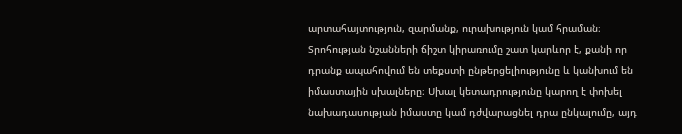արտահայտություն, զարմանք, ուրախություն կամ հրաման։ Տրոհության նշանների ճիշտ կիրառումը շատ կարևոր է, քանի որ դրանք ապահովում են տեքստի ընթերցելիությունը և կանխում են իմաստային սխալները։ Սխալ կետադրությունը կարող է փոխել նախադասության իմաստը կամ դժվարացնել դրա ընկալումը, այդ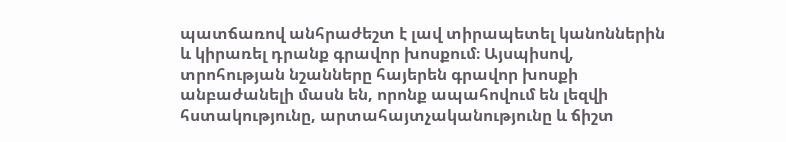պատճառով անհրաժեշտ է լավ տիրապետել կանոններին և կիրառել դրանք գրավոր խոսքում։ Այսպիսով, տրոհության նշանները հայերեն գրավոր խոսքի անբաժանելի մասն են, որոնք ապահովում են լեզվի հստակությունը, արտահայտչականությունը և ճիշտ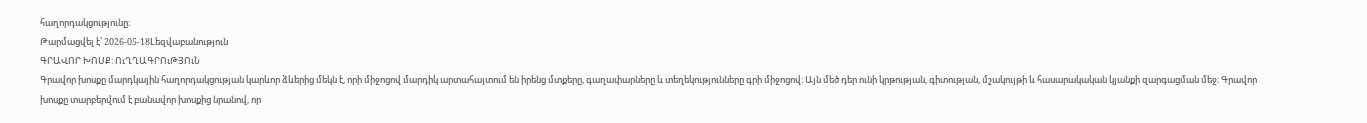հաղորդակցությունը։
Թարմացվել է՝ 2026-05-18Lեզվաբանություն
ԳՐԱՎՈՐ ԽՈՍՔ: ՈւՂՂԱԳՐՈւԹՅՈւՆ
Գրավոր խոսքը մարդկային հաղորդակցության կարևոր ձևերից մեկն է, որի միջոցով մարդիկ արտահայտում են իրենց մտքերը, գաղափարները և տեղեկությունները գրի միջոցով։ Այն մեծ դեր ունի կրթության, գիտության, մշակույթի և հասարակական կյանքի զարգացման մեջ։ Գրավոր խոսքը տարբերվում է բանավոր խոսքից նրանով, որ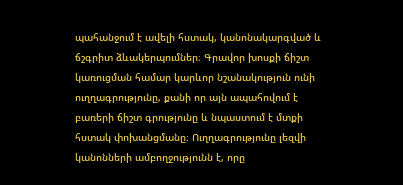պահանջում է ավելի հստակ, կանոնակարգված և ճշգրիտ ձևակերպումներ։ Գրավոր խոսքի ճիշտ կառուցման համար կարևոր նշանակություն ունի ուղղագրությունը, քանի որ այն ապահովում է բառերի ճիշտ գրությունը և նպաստում է մտքի հստակ փոխանցմանը։ Ուղղագրությունը լեզվի կանոնների ամբողջությունն է, որը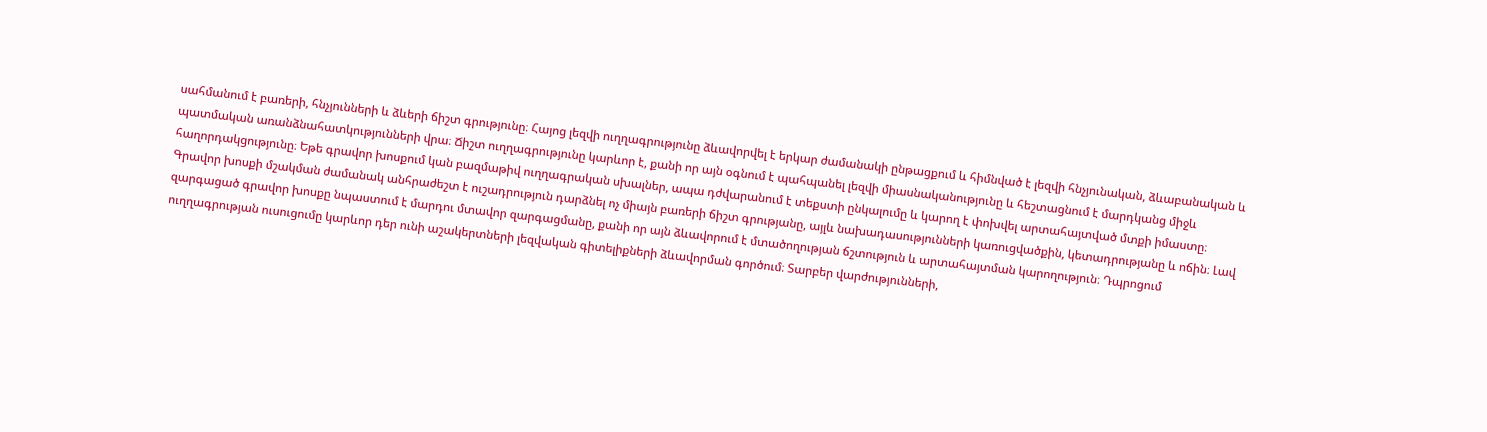սահմանում է բառերի, հնչյունների և ձևերի ճիշտ գրությունը։ Հայոց լեզվի ուղղագրությունը ձևավորվել է երկար ժամանակի ընթացքում և հիմնված է լեզվի հնչյունական, ձևաբանական և պատմական առանձնահատկությունների վրա։ Ճիշտ ուղղագրությունը կարևոր է, քանի որ այն օգնում է պահպանել լեզվի միասնականությունը և հեշտացնում է մարդկանց միջև հաղորդակցությունը։ Եթե գրավոր խոսքում կան բազմաթիվ ուղղագրական սխալներ, ապա դժվարանում է տեքստի ընկալումը և կարող է փոխվել արտահայտված մտքի իմաստը։ Գրավոր խոսքի մշակման ժամանակ անհրաժեշտ է ուշադրություն դարձնել ոչ միայն բառերի ճիշտ գրությանը, այլև նախադասությունների կառուցվածքին, կետադրությանը և ոճին։ Լավ զարգացած գրավոր խոսքը նպաստում է մարդու մտավոր զարգացմանը, քանի որ այն ձևավորում է մտածողության ճշտություն և արտահայտման կարողություն։ Դպրոցում ուղղագրության ուսուցումը կարևոր դեր ունի աշակերտների լեզվական գիտելիքների ձևավորման գործում։ Տարբեր վարժությունների,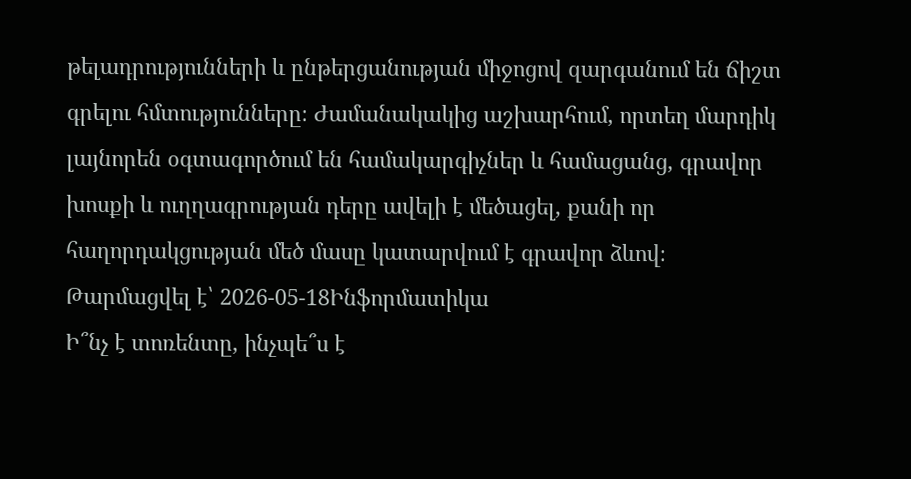թելադրությունների և ընթերցանության միջոցով զարգանում են ճիշտ գրելու հմտությունները։ Ժամանակակից աշխարհում, որտեղ մարդիկ լայնորեն օգտագործում են համակարգիչներ և համացանց, գրավոր խոսքի և ուղղագրության դերը ավելի է մեծացել, քանի որ հաղորդակցության մեծ մասը կատարվում է գրավոր ձևով։
Թարմացվել է՝ 2026-05-18Ինֆորմատիկա
Ի՞նչ է տոռենտը, ինչպե՞ս է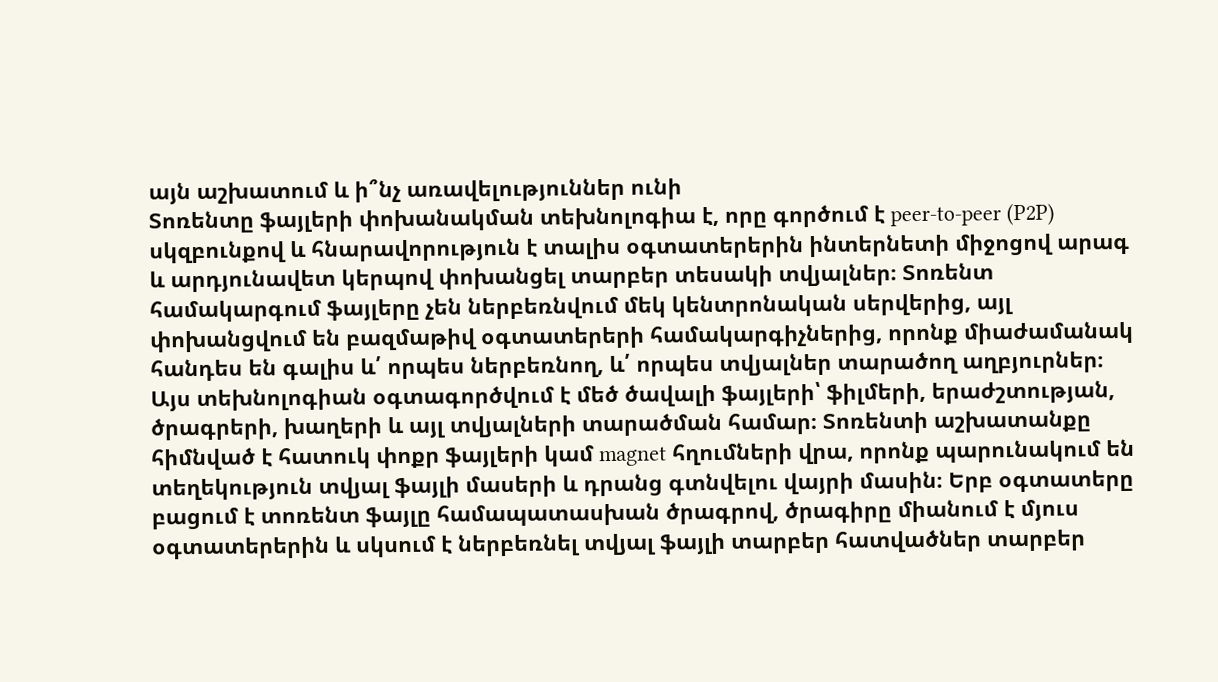այն աշխատում և ի՞նչ առավելություններ ունի
Տոռենտը ֆայլերի փոխանակման տեխնոլոգիա է, որը գործում է peer-to-peer (P2P) սկզբունքով և հնարավորություն է տալիս օգտատերերին ինտերնետի միջոցով արագ և արդյունավետ կերպով փոխանցել տարբեր տեսակի տվյալներ։ Տոռենտ համակարգում ֆայլերը չեն ներբեռնվում մեկ կենտրոնական սերվերից, այլ փոխանցվում են բազմաթիվ օգտատերերի համակարգիչներից, որոնք միաժամանակ հանդես են գալիս և՛ որպես ներբեռնող, և՛ որպես տվյալներ տարածող աղբյուրներ։ Այս տեխնոլոգիան օգտագործվում է մեծ ծավալի ֆայլերի՝ ֆիլմերի, երաժշտության, ծրագրերի, խաղերի և այլ տվյալների տարածման համար։ Տոռենտի աշխատանքը հիմնված է հատուկ փոքր ֆայլերի կամ magnet հղումների վրա, որոնք պարունակում են տեղեկություն տվյալ ֆայլի մասերի և դրանց գտնվելու վայրի մասին։ Երբ օգտատերը բացում է տոռենտ ֆայլը համապատասխան ծրագրով, ծրագիրը միանում է մյուս օգտատերերին և սկսում է ներբեռնել տվյալ ֆայլի տարբեր հատվածներ տարբեր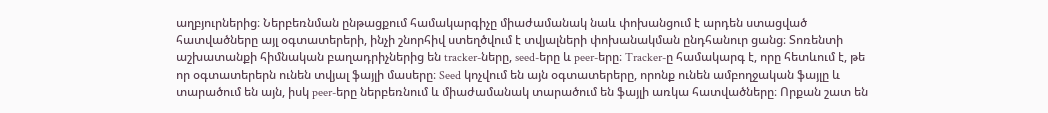աղբյուրներից։ Ներբեռնման ընթացքում համակարգիչը միաժամանակ նաև փոխանցում է արդեն ստացված հատվածները այլ օգտատերերի, ինչի շնորհիվ ստեղծվում է տվյալների փոխանակման ընդհանուր ցանց։ Տոռենտի աշխատանքի հիմնական բաղադրիչներից են tracker-ները, seed-երը և peer-երը։ Tracker-ը համակարգ է, որը հետևում է, թե որ օգտատերերն ունեն տվյալ ֆայլի մասերը։ Seed կոչվում են այն օգտատերերը, որոնք ունեն ամբողջական ֆայլը և տարածում են այն, իսկ peer-երը ներբեռնում և միաժամանակ տարածում են ֆայլի առկա հատվածները։ Որքան շատ են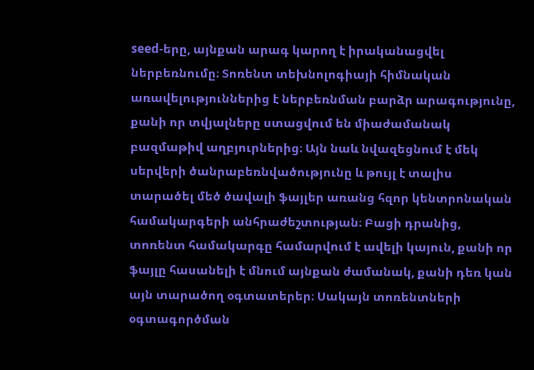seed-երը, այնքան արագ կարող է իրականացվել ներբեռնումը։ Տոռենտ տեխնոլոգիայի հիմնական առավելություններից է ներբեռնման բարձր արագությունը, քանի որ տվյալները ստացվում են միաժամանակ բազմաթիվ աղբյուրներից։ Այն նաև նվազեցնում է մեկ սերվերի ծանրաբեռնվածությունը և թույլ է տալիս տարածել մեծ ծավալի ֆայլեր առանց հզոր կենտրոնական համակարգերի անհրաժեշտության։ Բացի դրանից, տոռենտ համակարգը համարվում է ավելի կայուն, քանի որ ֆայլը հասանելի է մնում այնքան ժամանակ, քանի դեռ կան այն տարածող օգտատերեր։ Սակայն տոռենտների օգտագործման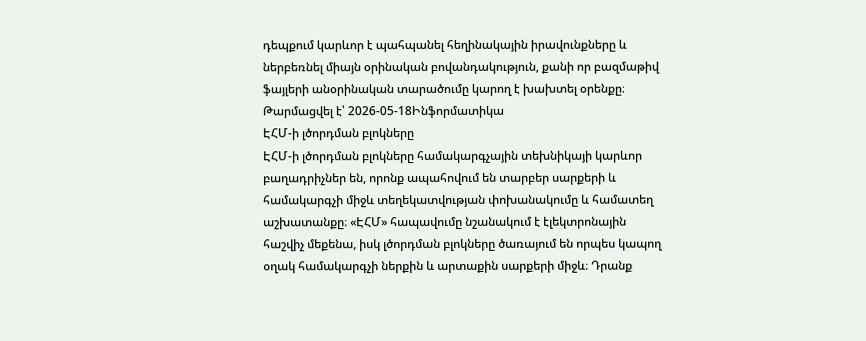դեպքում կարևոր է պահպանել հեղինակային իրավունքները և ներբեռնել միայն օրինական բովանդակություն, քանի որ բազմաթիվ ֆայլերի անօրինական տարածումը կարող է խախտել օրենքը։
Թարմացվել է՝ 2026-05-18Ինֆորմատիկա
ԷՀՄ-ի լծորդման բլոկները
ԷՀՄ-ի լծորդման բլոկները համակարգչային տեխնիկայի կարևոր բաղադրիչներ են, որոնք ապահովում են տարբեր սարքերի և համակարգչի միջև տեղեկատվության փոխանակումը և համատեղ աշխատանքը։ «ԷՀՄ» հապավումը նշանակում է էլեկտրոնային հաշվիչ մեքենա, իսկ լծորդման բլոկները ծառայում են որպես կապող օղակ համակարգչի ներքին և արտաքին սարքերի միջև։ Դրանք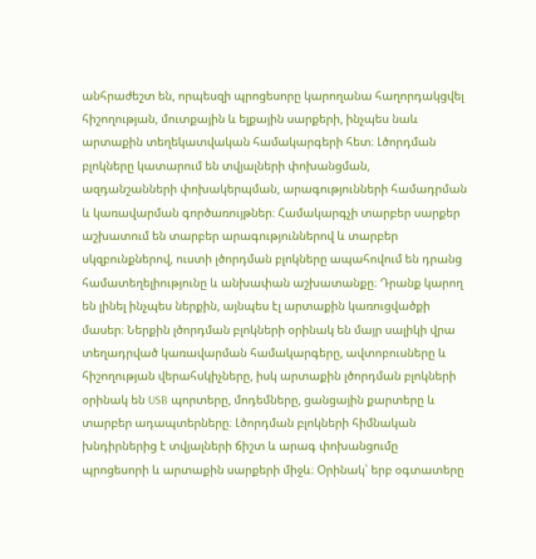անհրաժեշտ են, որպեսզի պրոցեսորը կարողանա հաղորդակցվել հիշողության, մուտքային և ելքային սարքերի, ինչպես նաև արտաքին տեղեկատվական համակարգերի հետ։ Լծորդման բլոկները կատարում են տվյալների փոխանցման, ազդանշանների փոխակերպման, արագությունների համադրման և կառավարման գործառույթներ։ Համակարգչի տարբեր սարքեր աշխատում են տարբեր արագություններով և տարբեր սկզբունքներով, ուստի լծորդման բլոկները ապահովում են դրանց համատեղելիությունը և անխափան աշխատանքը։ Դրանք կարող են լինել ինչպես ներքին, այնպես էլ արտաքին կառուցվածքի մասեր։ Ներքին լծորդման բլոկների օրինակ են մայր սալիկի վրա տեղադրված կառավարման համակարգերը, ավտոբուսները և հիշողության վերահսկիչները, իսկ արտաքին լծորդման բլոկների օրինակ են USB պորտերը, մոդեմները, ցանցային քարտերը և տարբեր ադապտերները։ Լծորդման բլոկների հիմնական խնդիրներից է տվյալների ճիշտ և արագ փոխանցումը պրոցեսորի և արտաքին սարքերի միջև։ Օրինակ՝ երբ օգտատերը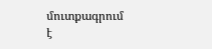մուտքագրում է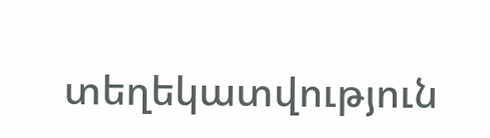տեղեկատվություն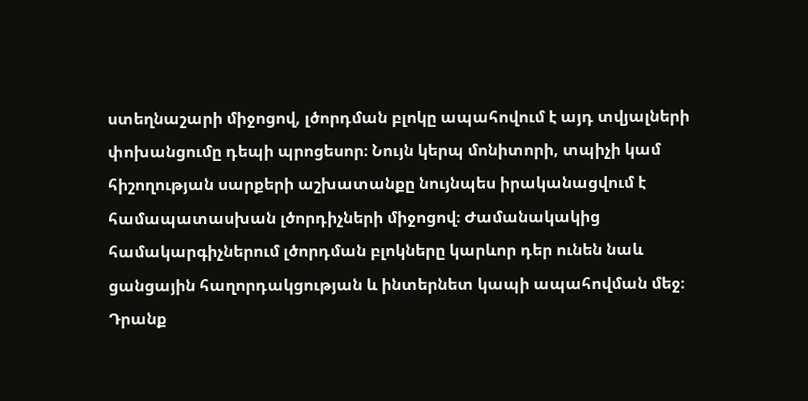ստեղնաշարի միջոցով, լծորդման բլոկը ապահովում է այդ տվյալների փոխանցումը դեպի պրոցեսոր։ Նույն կերպ մոնիտորի, տպիչի կամ հիշողության սարքերի աշխատանքը նույնպես իրականացվում է համապատասխան լծորդիչների միջոցով։ Ժամանակակից համակարգիչներում լծորդման բլոկները կարևոր դեր ունեն նաև ցանցային հաղորդակցության և ինտերնետ կապի ապահովման մեջ։ Դրանք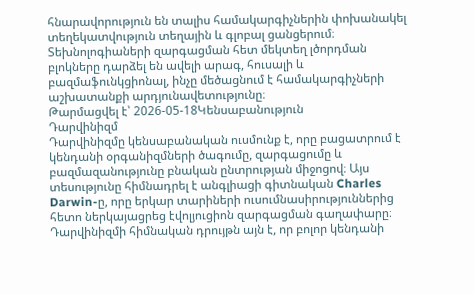հնարավորություն են տալիս համակարգիչներին փոխանակել տեղեկատվություն տեղային և գլոբալ ցանցերում։ Տեխնոլոգիաների զարգացման հետ մեկտեղ լծորդման բլոկները դարձել են ավելի արագ, հուսալի և բազմաֆունկցիոնալ, ինչը մեծացնում է համակարգիչների աշխատանքի արդյունավետությունը։
Թարմացվել է՝ 2026-05-18Կենսաբանություն
Դարվինիզմ
Դարվինիզմը կենսաբանական ուսմունք է, որը բացատրում է կենդանի օրգանիզմների ծագումը, զարգացումը և բազմազանությունը բնական ընտրության միջոցով։ Այս տեսությունը հիմնադրել է անգլիացի գիտնական Charles Darwin-ը, որը երկար տարիների ուսումնասիրություններից հետո ներկայացրեց էվոլյուցիոն զարգացման գաղափարը։ Դարվինիզմի հիմնական դրույթն այն է, որ բոլոր կենդանի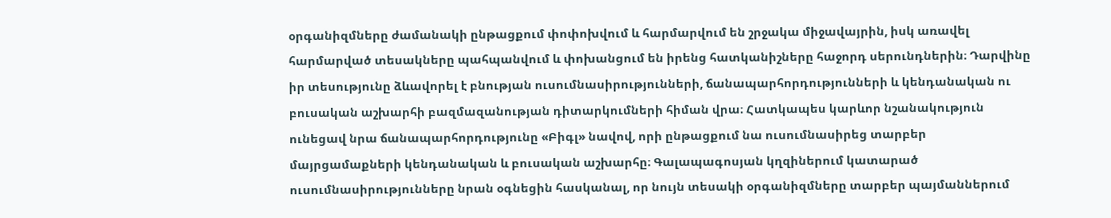օրգանիզմները ժամանակի ընթացքում փոփոխվում և հարմարվում են շրջակա միջավայրին, իսկ առավել հարմարված տեսակները պահպանվում և փոխանցում են իրենց հատկանիշները հաջորդ սերունդներին։ Դարվինը իր տեսությունը ձևավորել է բնության ուսումնասիրությունների, ճանապարհորդությունների և կենդանական ու բուսական աշխարհի բազմազանության դիտարկումների հիման վրա։ Հատկապես կարևոր նշանակություն ունեցավ նրա ճանապարհորդությունը «Բիգլ» նավով, որի ընթացքում նա ուսումնասիրեց տարբեր մայրցամաքների կենդանական և բուսական աշխարհը։ Գալապագոսյան կղզիներում կատարած ուսումնասիրությունները նրան օգնեցին հասկանալ, որ նույն տեսակի օրգանիզմները տարբեր պայմաններում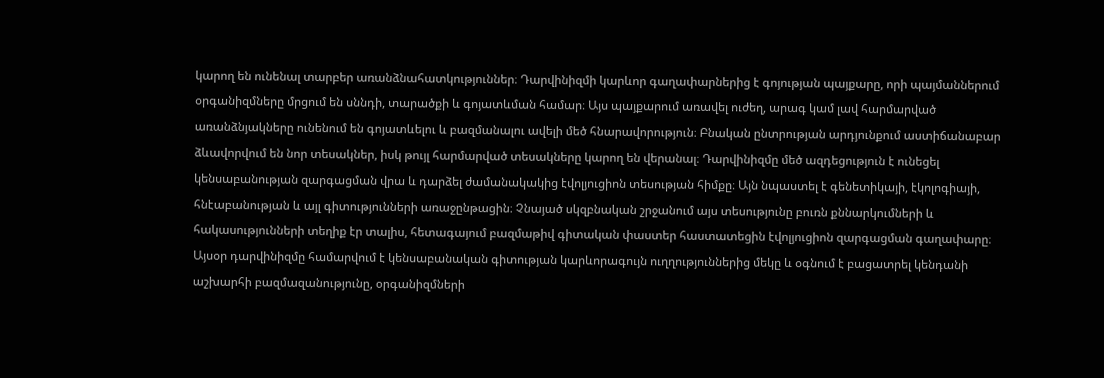կարող են ունենալ տարբեր առանձնահատկություններ։ Դարվինիզմի կարևոր գաղափարներից է գոյության պայքարը, որի պայմաններում օրգանիզմները մրցում են սննդի, տարածքի և գոյատևման համար։ Այս պայքարում առավել ուժեղ, արագ կամ լավ հարմարված առանձնյակները ունենում են գոյատևելու և բազմանալու ավելի մեծ հնարավորություն։ Բնական ընտրության արդյունքում աստիճանաբար ձևավորվում են նոր տեսակներ, իսկ թույլ հարմարված տեսակները կարող են վերանալ։ Դարվինիզմը մեծ ազդեցություն է ունեցել կենսաբանության զարգացման վրա և դարձել ժամանակակից էվոլյուցիոն տեսության հիմքը։ Այն նպաստել է գենետիկայի, էկոլոգիայի, հնէաբանության և այլ գիտությունների առաջընթացին։ Չնայած սկզբնական շրջանում այս տեսությունը բուռն քննարկումների և հակասությունների տեղիք էր տալիս, հետագայում բազմաթիվ գիտական փաստեր հաստատեցին էվոլյուցիոն զարգացման գաղափարը։ Այսօր դարվինիզմը համարվում է կենսաբանական գիտության կարևորագույն ուղղություններից մեկը և օգնում է բացատրել կենդանի աշխարհի բազմազանությունը, օրգանիզմների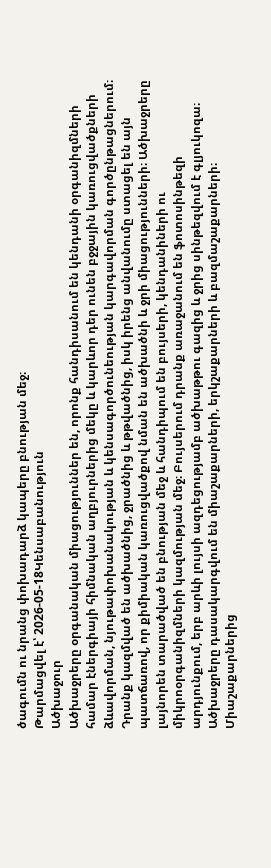ծագումն ու նրանց փոխադարձ կապերը բնության մեջ։
Թարմացվել է՝ 2026-05-18Կենսաբանություն
Ածխաջուր
Ածխաջրերը օրգանական միացություններ են, որոնք հանդիսանում են կենդանի օրգանիզմների համար էներգիայի հիմնական աղբյուրներից մեկը և կարևոր դեր ունեն բջջային կառուցվածքների ձևավորման, նյութափոխանակության և կենսագործունեության կարգավորման գործընթացներում։ Դրանք կազմված են ածխածնից, ջրածնից և թթվածնից, իսկ իրենց անվանումը ստացել են այն պատճառով, որ քիմիական կառուցվածքով նման են ածխածնի և ջրի միացությունների։ Ածխաջրերը լայնորեն տարածված են բնության մեջ և հանդիպում են բույսերի, կենդանիների ու միկրոօրգանիզմների կազմության մեջ։ Բույսերում դրանք առաջանում են ֆոտոսինթեզի արդյունքում, երբ արևի լույսի ազդեցությամբ ածխաթթու գազից և ջրից սինթեզվում է գլյուկոզա։ Ածխաջրերը դասակարգվում են միաշաքարների, երկշաքարների և բազմաշաքարների։ Միաշաքարներից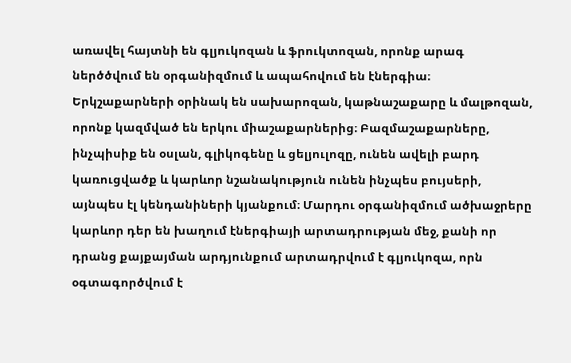առավել հայտնի են գլյուկոզան և ֆրուկտոզան, որոնք արագ ներծծվում են օրգանիզմում և ապահովում են էներգիա։ Երկշաքարների օրինակ են սախարոզան, կաթնաշաքարը և մալթոզան, որոնք կազմված են երկու միաշաքարներից։ Բազմաշաքարները, ինչպիսիք են օսլան, գլիկոգենը և ցելյուլոզը, ունեն ավելի բարդ կառուցվածք և կարևոր նշանակություն ունեն ինչպես բույսերի, այնպես էլ կենդանիների կյանքում։ Մարդու օրգանիզմում ածխաջրերը կարևոր դեր են խաղում էներգիայի արտադրության մեջ, քանի որ դրանց քայքայման արդյունքում արտադրվում է գլյուկոզա, որն օգտագործվում է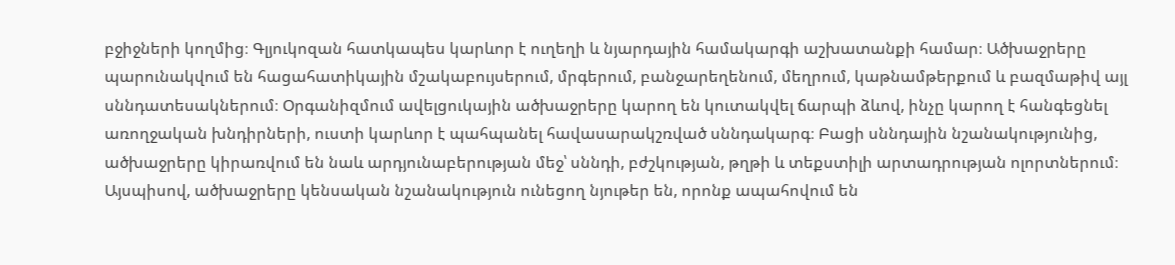բջիջների կողմից։ Գլյուկոզան հատկապես կարևոր է ուղեղի և նյարդային համակարգի աշխատանքի համար։ Ածխաջրերը պարունակվում են հացահատիկային մշակաբույսերում, մրգերում, բանջարեղենում, մեղրում, կաթնամթերքում և բազմաթիվ այլ սննդատեսակներում։ Օրգանիզմում ավելցուկային ածխաջրերը կարող են կուտակվել ճարպի ձևով, ինչը կարող է հանգեցնել առողջական խնդիրների, ուստի կարևոր է պահպանել հավասարակշռված սննդակարգ։ Բացի սննդային նշանակությունից, ածխաջրերը կիրառվում են նաև արդյունաբերության մեջ՝ սննդի, բժշկության, թղթի և տեքստիլի արտադրության ոլորտներում։ Այսպիսով, ածխաջրերը կենսական նշանակություն ունեցող նյութեր են, որոնք ապահովում են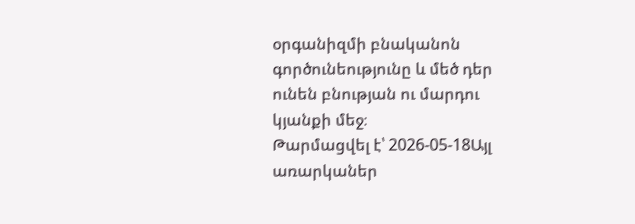օրգանիզմի բնականոն գործունեությունը և մեծ դեր ունեն բնության ու մարդու կյանքի մեջ։
Թարմացվել է՝ 2026-05-18Այլ առարկաներ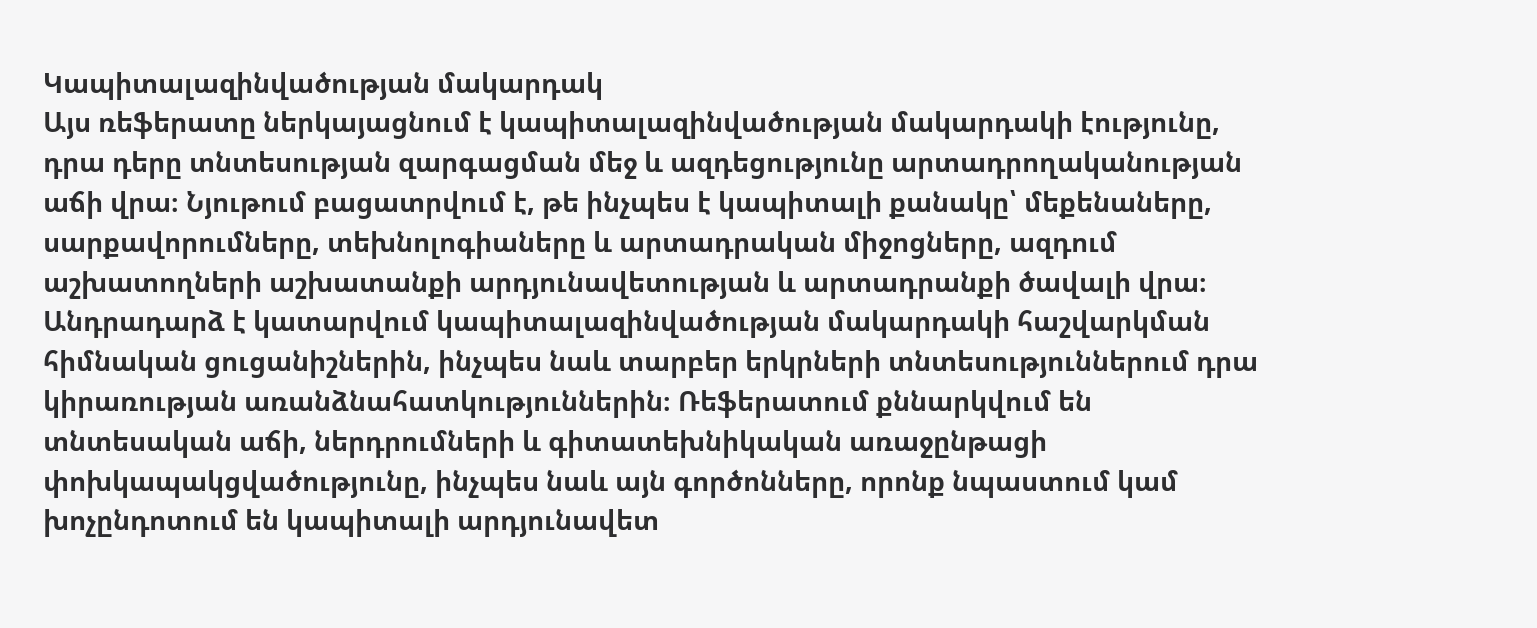Կապիտալազինվածության մակարդակ
Այս ռեֆերատը ներկայացնում է կապիտալազինվածության մակարդակի էությունը, դրա դերը տնտեսության զարգացման մեջ և ազդեցությունը արտադրողականության աճի վրա։ Նյութում բացատրվում է, թե ինչպես է կապիտալի քանակը՝ մեքենաները, սարքավորումները, տեխնոլոգիաները և արտադրական միջոցները, ազդում աշխատողների աշխատանքի արդյունավետության և արտադրանքի ծավալի վրա։ Անդրադարձ է կատարվում կապիտալազինվածության մակարդակի հաշվարկման հիմնական ցուցանիշներին, ինչպես նաև տարբեր երկրների տնտեսություններում դրա կիրառության առանձնահատկություններին։ Ռեֆերատում քննարկվում են տնտեսական աճի, ներդրումների և գիտատեխնիկական առաջընթացի փոխկապակցվածությունը, ինչպես նաև այն գործոնները, որոնք նպաստում կամ խոչընդոտում են կապիտալի արդյունավետ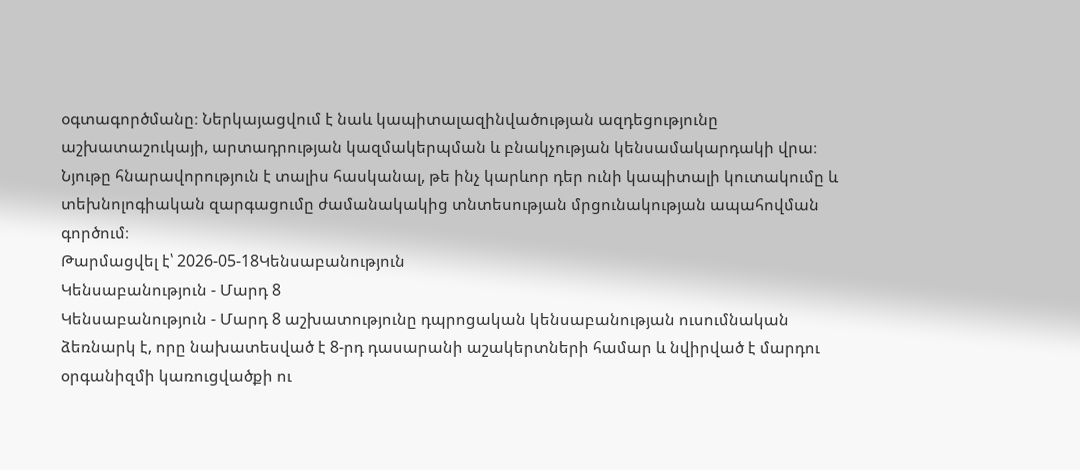օգտագործմանը։ Ներկայացվում է նաև կապիտալազինվածության ազդեցությունը աշխատաշուկայի, արտադրության կազմակերպման և բնակչության կենսամակարդակի վրա։ Նյութը հնարավորություն է տալիս հասկանալ, թե ինչ կարևոր դեր ունի կապիտալի կուտակումը և տեխնոլոգիական զարգացումը ժամանակակից տնտեսության մրցունակության ապահովման գործում։
Թարմացվել է՝ 2026-05-18Կենսաբանություն
Կենսաբանություն - Մարդ 8
Կենսաբանություն - Մարդ 8 աշխատությունը դպրոցական կենսաբանության ուսումնական ձեռնարկ է, որը նախատեսված է 8-րդ դասարանի աշակերտների համար և նվիրված է մարդու օրգանիզմի կառուցվածքի ու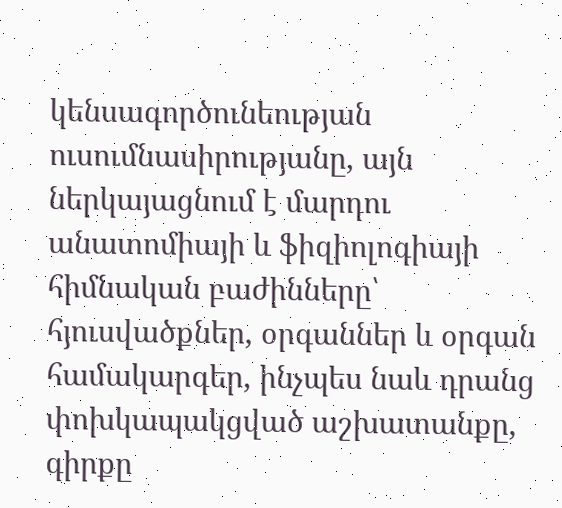կենսագործունեության ուսումնասիրությանը, այն ներկայացնում է մարդու անատոմիայի և ֆիզիոլոգիայի հիմնական բաժինները՝ հյուսվածքներ, օրգաններ և օրգան համակարգեր, ինչպես նաև դրանց փոխկապակցված աշխատանքը, գիրքը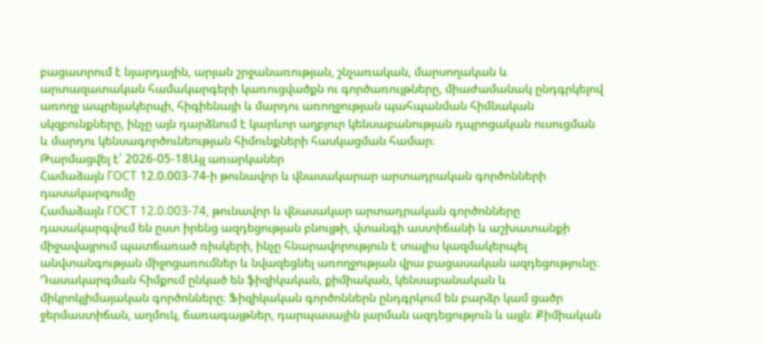բացատրում է նյարդային, արյան շրջանառության, շնչառական, մարսողական և արտազատական համակարգերի կառուցվածքն ու գործառույթները, միաժամանակ ընդգրկելով առողջ ապրելակերպի, հիգիենայի և մարդու առողջության պահպանման հիմնական սկզբունքները, ինչը այն դարձնում է կարևոր աղբյուր կենսաբանության դպրոցական ուսուցման և մարդու կենսագործունեության հիմունքների հասկացման համար։
Թարմացվել է՝ 2026-05-18Այլ առարկաներ
Համաձայն ГОСТ 12.0.003-74-ի թունավոր և վնասակարար արտադրական գործոնների դասակարգումը
Համաձայն ГОСТ 12.0.003-74, թունավոր և վնասակար արտադրական գործոնները դասակարգվում են ըստ իրենց ազդեցության բնույթի, վտանգի աստիճանի և աշխատանքի միջավայրում պատճառած ռիսկերի, ինչը հնարավորություն է տալիս կազմակերպել անվտանգության միջոցառումներ և նվազեցնել առողջության վրա բացասական ազդեցությունը։ Դասակարգման հիմքում ընկած են ֆիզիկական, քիմիական, կենսաբանական և միկրոկլիմայական գործոնները։ Ֆիզիկական գործոններն ընդգրկում են բարձր կամ ցածր ջերմաստիճան, աղմուկ, ճառագայթներ, դարպասային լարման ազդեցություն և այլն։ Քիմիական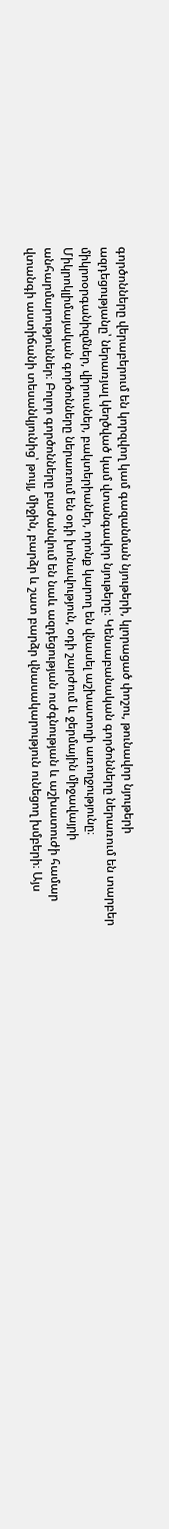գործոնները վերաբերում են կորզվող կամ գազանման նյութերի, կլորացած փոշու, թունավոր նյութերի ազդեցությանը՝ ներառյալ կեղծված կամ վտանգավոր նյութերը։ Կենսաբանական գործոնները ներառում են տարբեր միկրոօրգանիզմներ, վիրուսներ, բակտերիաներ, որոնք կարող են վնասել աշխատողի առողջությունը։ Միկրոկլիմայական գործոնները ներառում են օդի խոնավություն, օդի շարժում և ջերմային միջավայրի անհարմարություններ։ Բոլոր գործոնները բաժանվում են նաև ազդեցության ուժգնության և աշխատուժի համար վտանգի աստիճանի տեսանկյունից՝ թույլ, միջին, բարձր և շատ բարձր վնասակարություն ունեցող խմբերի։ Այս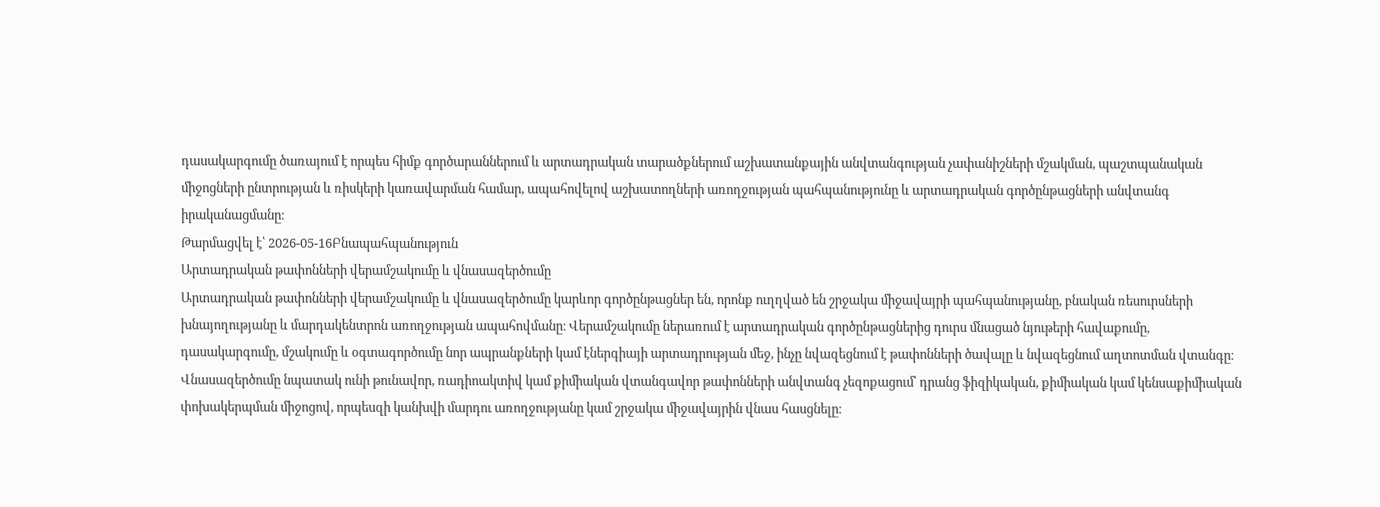դասակարգումը ծառայում է որպես հիմք գործարաններում և արտադրական տարածքներում աշխատանքային անվտանգության չափանիշների մշակման, պաշտպանական միջոցների ընտրության և ռիսկերի կառավարման համար, ապահովելով աշխատողների առողջության պահպանությունը և արտադրական գործընթացների անվտանգ իրականացմանը։
Թարմացվել է՝ 2026-05-16Բնապահպանություն
Արտադրական թափոնների վերամշակումը և վնասազերծումը
Արտադրական թափոնների վերամշակումը և վնասազերծումը կարևոր գործընթացներ են, որոնք ուղղված են շրջակա միջավայրի պահպանությանը, բնական ռեսուրսների խնայողությանը և մարդակենտրոն առողջության ապահովմանը։ Վերամշակումը ներառում է արտադրական գործընթացներից դուրս մնացած նյութերի հավաքումը, դասակարգումը, մշակումը և օգտագործումը նոր ապրանքների կամ էներգիայի արտադրության մեջ, ինչը նվազեցնում է թափոնների ծավալը և նվազեցնում աղտոտման վտանգը։ Վնասազերծումը նպատակ ունի թունավոր, ռադիոակտիվ կամ քիմիական վտանգավոր թափոնների անվտանգ չեզոքացում՝ դրանց ֆիզիկական, քիմիական կամ կենսաքիմիական փոխակերպման միջոցով, որպեսզի կանխվի մարդու առողջությանը կամ շրջակա միջավայրին վնաս հասցնելը։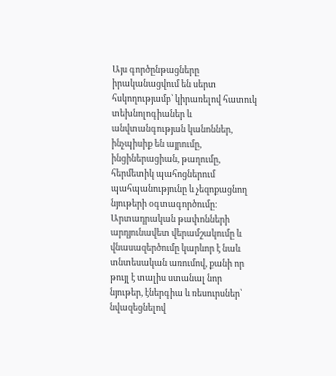Այս գործընթացները իրականացվում են սերտ հսկողությամբ՝ կիրառելով հատուկ տեխնոլոգիաներ և անվտանգության կանոններ, ինչպիսիք են այրումը, ինցիներացիան, թաղումը, հերմետիկ պահոցներում պահպանությունը և չեզոքացնող նյութերի օգտագործումը։ Արտադրական թափոնների արդյունավետ վերամշակումը և վնասազերծումը կարևոր է նաև տնտեսական առումով, քանի որ թույլ է տալիս ստանալ նոր նյութեր, էներգիա և ռեսուրսներ՝ նվազեցնելով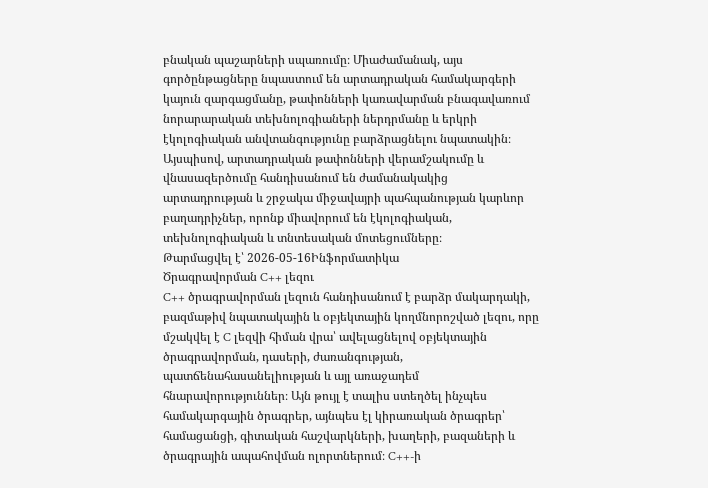բնական պաշարների սպառումը։ Միաժամանակ, այս գործընթացները նպաստում են արտադրական համակարգերի կայուն զարգացմանը, թափոնների կառավարման բնագավառում նորարարական տեխնոլոգիաների ներդրմանը և երկրի էկոլոգիական անվտանգությունը բարձրացնելու նպատակին։ Այսպիսով, արտադրական թափոնների վերամշակումը և վնասազերծումը հանդիսանում են ժամանակակից արտադրության և շրջակա միջավայրի պահպանության կարևոր բաղադրիչներ, որոնք միավորում են էկոլոգիական, տեխնոլոգիական և տնտեսական մոտեցումները։
Թարմացվել է՝ 2026-05-16Ինֆորմատիկա
Ծրագրավորման C++ լեզու
C++ ծրագրավորման լեզուն հանդիսանում է բարձր մակարդակի, բազմաթիվ նպատակային և օբյեկտային կողմնորոշված լեզու, որը մշակվել է C լեզվի հիման վրա՝ ավելացնելով օբյեկտային ծրագրավորման, դասերի, ժառանգության, պատճենահասանելիության և այլ առաջադեմ հնարավորություններ։ Այն թույլ է տալիս ստեղծել ինչպես համակարգային ծրագրեր, այնպես էլ կիրառական ծրագրեր՝ համացանցի, գիտական հաշվարկների, խաղերի, բազաների և ծրագրային ապահովման ոլորտներում։ C++-ի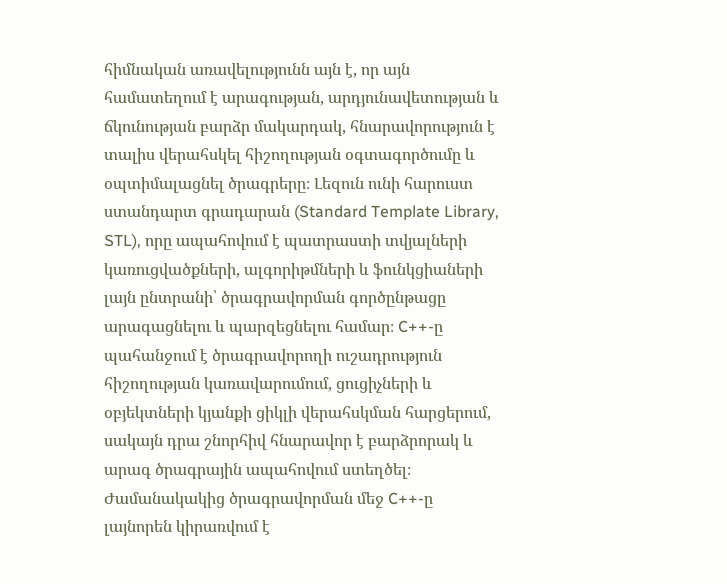հիմնական առավելությունն այն է, որ այն համատեղում է արագության, արդյունավետության և ճկունության բարձր մակարդակ, հնարավորություն է տալիս վերահսկել հիշողության օգտագործումը և օպտիմալացնել ծրագրերը։ Լեզուն ունի հարուստ ստանդարտ գրադարան (Standard Template Library, STL), որը ապահովում է պատրաստի տվյալների կառուցվածքների, ալգորիթմների և ֆունկցիաների լայն ընտրանի՝ ծրագրավորման գործընթացը արագացնելու և պարզեցնելու համար։ C++-ը պահանջում է ծրագրավորողի ուշադրություն հիշողության կառավարումում, ցուցիչների և օբյեկտների կյանքի ցիկլի վերահսկման հարցերում, սակայն դրա շնորհիվ հնարավոր է բարձրորակ և արագ ծրագրային ապահովում ստեղծել։ Ժամանակակից ծրագրավորման մեջ C++-ը լայնորեն կիրառվում է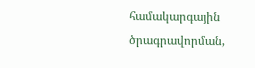համակարգային ծրագրավորման,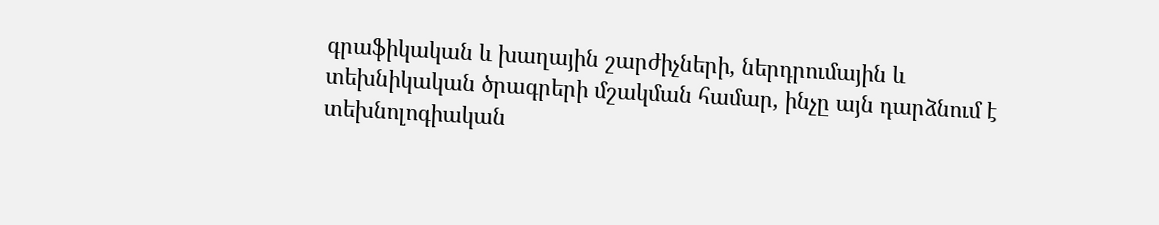գրաֆիկական և խաղային շարժիչների, ներդրումային և տեխնիկական ծրագրերի մշակման համար, ինչը այն դարձնում է տեխնոլոգիական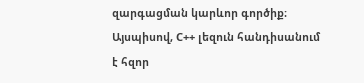զարգացման կարևոր գործիք։ Այսպիսով, C++ լեզուն հանդիսանում է հզոր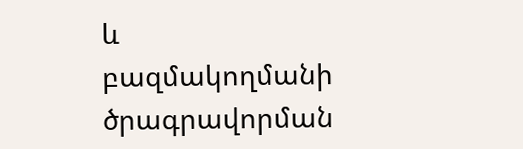և բազմակողմանի ծրագրավորման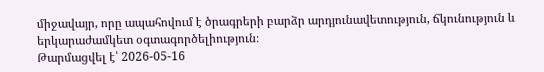միջավայր, որը ապահովում է ծրագրերի բարձր արդյունավետություն, ճկունություն և երկարաժամկետ օգտագործելիություն։
Թարմացվել է՝ 2026-05-16